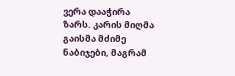ვერა დააჭირა ზარს. კარის მიღმა გაისმა მძიმე ნაბიჯები, მაგრამ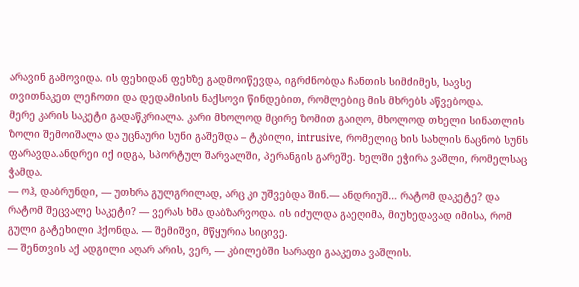არავინ გამოვიდა. ის ფეხიდან ფეხზე გადმოიწევდა, იგრძნობდა ჩანთის სიმძიმეს, სავსე თვითნაკეთ ლეჩოთი და დედამისის ნაქსოვი წინდებით, რომლებიც მის მხრებს აწვებოდა.
მერე კარის საკეტი გადაწკრიალა. კარი მხოლოდ მცირე ზომით გაიღო, მხოლოდ თხელი სინათლის ზოლი შემოიშალა და უცნაური სუნი გაშეშდა – ტკბილი, intrusive, რომელიც ხის სახლის ნაცნობ სუნს ფარავდა.ანდრეი იქ იდგა, სპორტულ შარვალში, პერანგის გარეშე. ხელში ეჭირა ვაშლი, რომელსაც ჭამდა.
— ოჰ, დაბრუნდი, — უთხრა გულგრილად, არც კი უშვებდა შინ.— ანდრიუშ… რატომ დაკეტე? და რატომ შეცვალე საკეტი? — ვერას ხმა დაბზარვოდა. ის იძულდა გაეღიმა, მიუხედავად იმისა, რომ გული გატეხილი ჰქონდა. — შემიშვი, მწყურია სიცივე.
— შენთვის აქ ადგილი აღარ არის, ვერ, — კბილებში სარაფი გააკეთა ვაშლის.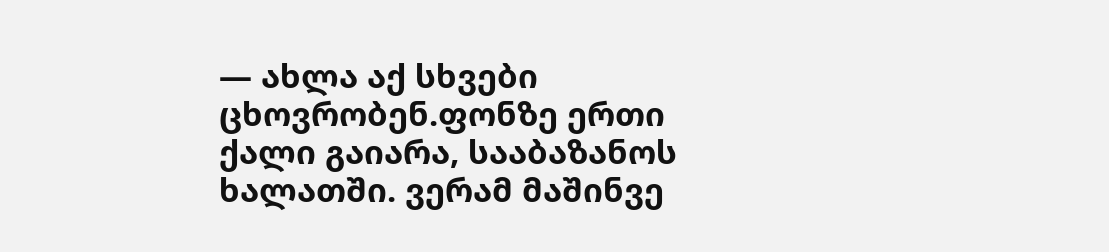— ახლა აქ სხვები ცხოვრობენ.ფონზე ერთი ქალი გაიარა, სააბაზანოს ხალათში. ვერამ მაშინვე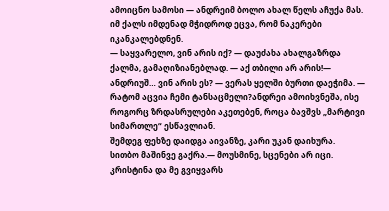ამოიცნო სამოსი — ანდრეიმ ბოლო ახალ წელს აჩუქა მას. იმ ქალს იმდენად მჭიდროდ ეცვა, რომ ნაკერები იკანკალებდნენ.
— საყვარელო, ვინ არის იქ? — დაუძახა ახალგაზრდა ქალმა, გამაღიზიანებლად. — აქ თბილი არ არის!— ანდრიუშ… ვინ არის ეს? — ვერას ყელში ბურთი დაეჭიმა. — რატომ აცვია ჩემი ტანსაცმელი?ანდრეი ამოიხვნეშა, ისე როგორც ზრდასრულები აკეთებენ, როცა ბავშვს „მარტივი სიმართლე“ ესწავლიან.
შემდეგ ფეხზე დაიდგა აივანზე, კარი უკან დაიხურა. სითბო მაშინვე გაქრა.— მოუსმინე, სცენები არ იცი. კრისტინა და მე გვიყვარს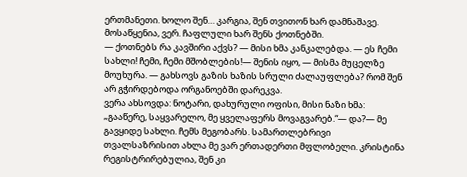ერთმანეთი. ხოლო შენ… კარგია, შენ თვითონ ხარ დამნაშავე. მოსაწყენია, ვერ. ჩაფლული ხარ შენს ქოთნებში.
— ქოთნებს რა კავშირი აქვს? — მისი ხმა კანკალებდა. — ეს ჩემი სახლი! ჩემი, ჩემი მშობლების!— შენის იყო, — მისმა მუცელზე მოუხურა. — გახსოვს გაზის ხაზის სრული ძალაუფლება? რომ შენ არ გჭირდებოდა ორგანოებში დარეკვა.
ვერა ახსოვდა: ნოტარი, დახურული ოფისი, მისი ნაზი ხმა: „გააწერე, საყვარელო, მე ყველაფერს მოვაგვარებ.“— და?— მე გავყიდე სახლი. ჩემს მეგობარს. სამართლებრივი თვალსაზრისით ახლა მე ვარ ერთადერთი მფლობელი. კრისტინა რეგისტრირებულია, შენ კი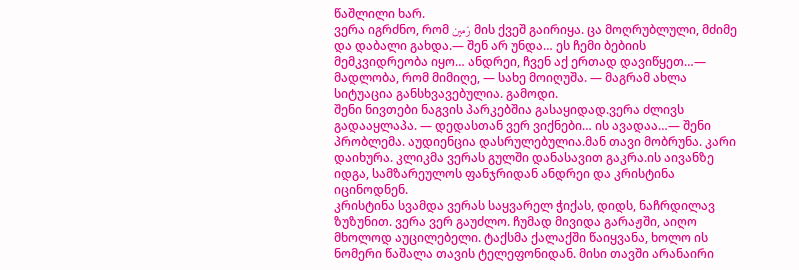წაშლილი ხარ.
ვერა იგრძნო, რომ زمین მის ქვეშ გაირიყა. ცა მოღრუბლული, მძიმე და დაბალი გახდა.— შენ არ უნდა… ეს ჩემი ბებიის მემკვიდრეობა იყო… ანდრეი, ჩვენ აქ ერთად დავიწყეთ…— მადლობა, რომ მიმიღე, — სახე მოიღუშა. — მაგრამ ახლა სიტუაცია განსხვავებულია. გამოდი.
შენი ნივთები ნაგვის პარკებშია გასაყიდად.ვერა ძლივს გადააყლაპა. — დედასთან ვერ ვიქნები… ის ავადაა…— შენი პრობლემა. აუდიენცია დასრულებულია.მან თავი მობრუნა. კარი დაიხურა. კლიკმა ვერას გულში დანასავით გაკრა.ის აივანზე იდგა, სამზარეულოს ფანჯრიდან ანდრეი და კრისტინა იცინოდნენ.
კრისტინა სვამდა ვერას საყვარელ ჭიქას, დიდს, ნაჩრდილავ ზუზუნით. ვერა ვერ გაუძლო. ჩუმად მივიდა გარაჟში, აიღო მხოლოდ აუცილებელი. ტაქსმა ქალაქში წაიყვანა, ხოლო ის ნომერი წაშალა თავის ტელეფონიდან. მისი თავში არანაირი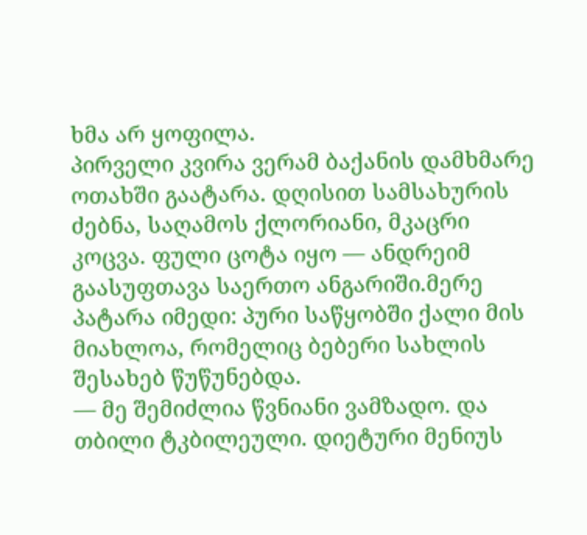ხმა არ ყოფილა.
პირველი კვირა ვერამ ბაქანის დამხმარე ოთახში გაატარა. დღისით სამსახურის ძებნა, საღამოს ქლორიანი, მკაცრი კოცვა. ფული ცოტა იყო — ანდრეიმ გაასუფთავა საერთო ანგარიში.მერე პატარა იმედი: პური საწყობში ქალი მის მიახლოა, რომელიც ბებერი სახლის შესახებ წუწუნებდა.
— მე შემიძლია წვნიანი ვამზადო. და თბილი ტკბილეული. დიეტური მენიუს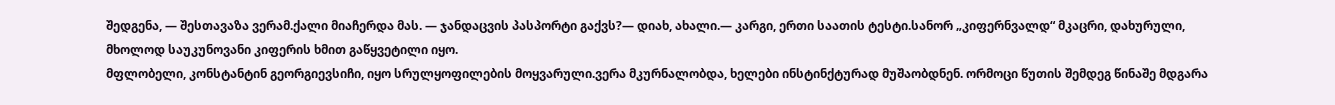შედგენა, — შესთავაზა ვერამ.ქალი მიაჩერდა მას. — ჯანდაცვის პასპორტი გაქვს?— დიახ, ახალი.— კარგი, ერთი საათის ტესტი.სანორ „კიფერნვალდ“ მკაცრი, დახურული, მხოლოდ საუკუნოვანი კიფერის ხმით გაწყვეტილი იყო.
მფლობელი, კონსტანტინ გეორგიევსიჩი, იყო სრულყოფილების მოყვარული.ვერა მკურნალობდა, ხელები ინსტინქტურად მუშაობდნენ. ორმოცი წუთის შემდეგ წინაშე მდგარა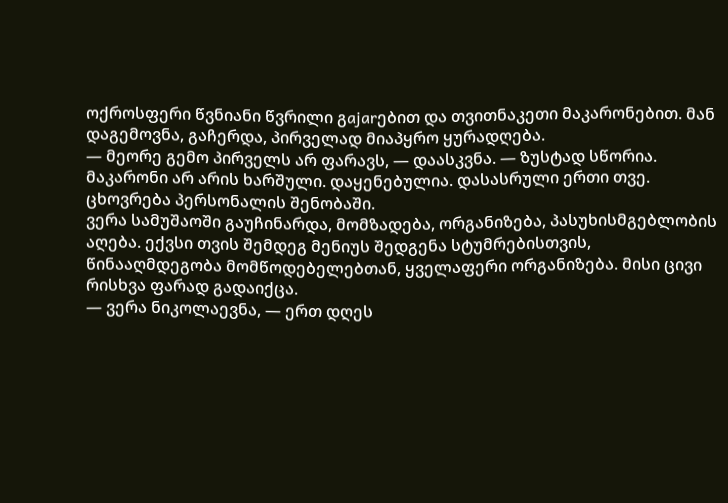ოქროსფერი წვნიანი წვრილი გajarებით და თვითნაკეთი მაკარონებით. მან დაგემოვნა, გაჩერდა, პირველად მიაპყრო ყურადღება.
— მეორე გემო პირველს არ ფარავს, — დაასკვნა. — ზუსტად სწორია. მაკარონი არ არის ხარშული. დაყენებულია. დასასრული ერთი თვე. ცხოვრება პერსონალის შენობაში.
ვერა სამუშაოში გაუჩინარდა, მომზადება, ორგანიზება, პასუხისმგებლობის აღება. ექვსი თვის შემდეგ მენიუს შედგენა სტუმრებისთვის, წინააღმდეგობა მომწოდებელებთან, ყველაფერი ორგანიზება. მისი ცივი რისხვა ფარად გადაიქცა.
— ვერა ნიკოლაევნა, — ერთ დღეს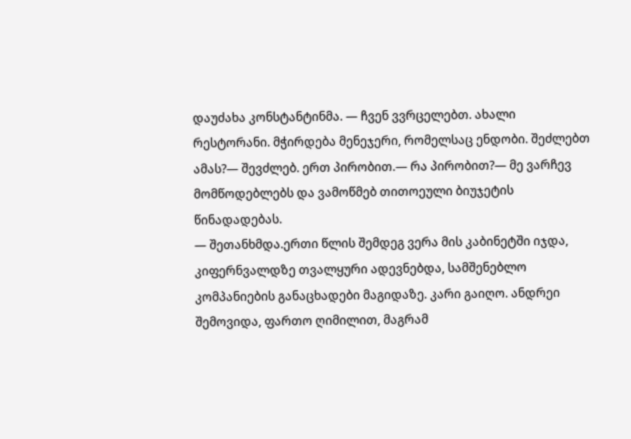დაუძახა კონსტანტინმა. — ჩვენ ვვრცელებთ. ახალი რესტორანი. მჭირდება მენეჯერი, რომელსაც ენდობი. შეძლებთ ამას?— შევძლებ. ერთ პირობით.— რა პირობით?— მე ვარჩევ მომწოდებლებს და ვამოწმებ თითოეული ბიუჯეტის წინადადებას.
— შეთანხმდა.ერთი წლის შემდეგ ვერა მის კაბინეტში იჯდა, კიფერნვალდზე თვალყური ადევნებდა, სამშენებლო კომპანიების განაცხადები მაგიდაზე. კარი გაიღო. ანდრეი შემოვიდა, ფართო ღიმილით, მაგრამ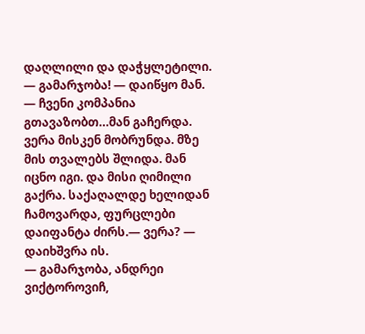დაღლილი და დაჭყლეტილი.
— გამარჯობა! — დაიწყო მან. — ჩვენი კომპანია გთავაზობთ…მან გაჩერდა. ვერა მისკენ მობრუნდა. მზე მის თვალებს შლიდა. მან იცნო იგი. და მისი ღიმილი გაქრა. საქაღალდე ხელიდან ჩამოვარდა, ფურცლები დაიფანტა ძირს.— ვერა? — დაიხშვრა ის.
— გამარჯობა, ანდრეი ვიქტოროვიჩ,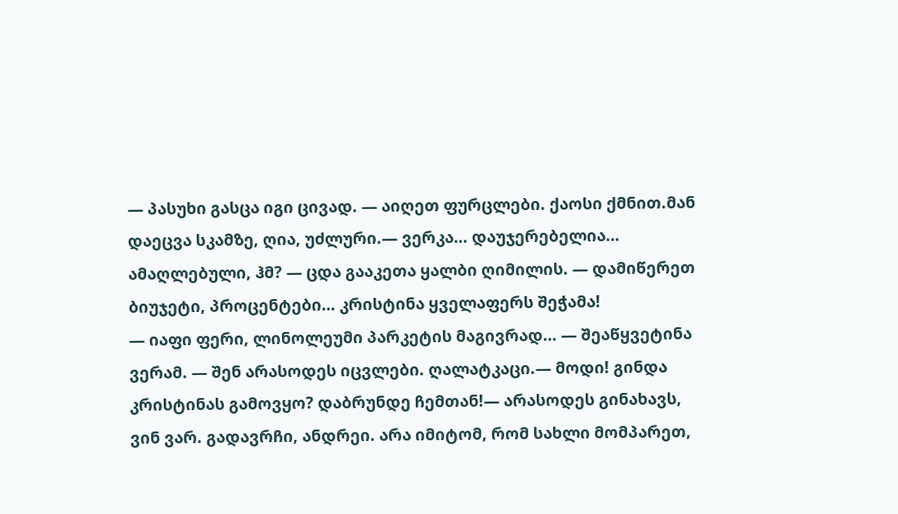— პასუხი გასცა იგი ცივად. — აიღეთ ფურცლები. ქაოსი ქმნით.მან დაეცვა სკამზე, ღია, უძლური.— ვერკა… დაუჯერებელია… ამაღლებული, ჰმ? — ცდა გააკეთა ყალბი ღიმილის. — დამიწერეთ ბიუჯეტი, პროცენტები… კრისტინა ყველაფერს შეჭამა!
— იაფი ფერი, ლინოლეუმი პარკეტის მაგივრად… — შეაწყვეტინა ვერამ. — შენ არასოდეს იცვლები. ღალატკაცი.— მოდი! გინდა კრისტინას გამოვყო? დაბრუნდე ჩემთან!— არასოდეს გინახავს, ვინ ვარ. გადავრჩი, ანდრეი. არა იმიტომ, რომ სახლი მომპარეთ,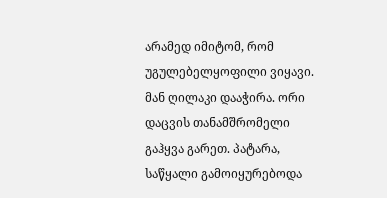არამედ იმიტომ, რომ უგულებელყოფილი ვიყავი.
მან ღილაკი დააჭირა. ორი დაცვის თანამშრომელი გაჰყვა გარეთ. პატარა, საწყალი გამოიყურებოდა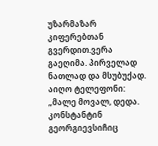უზარმაზარ კიფერებთან გვერდით.ვერა გაეღიმა. პირველად ნათლად და მსუბუქად. აიღო ტელეფონი: „მალე მოვალ, დედა. კონსტანტინ გეორგიევსიჩიც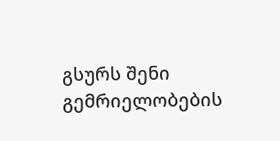გსურს შენი გემრიელობების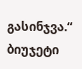გასინჯვა.“
ბიუჯეტი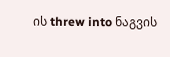ის threw into ნაგვის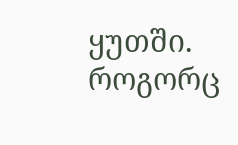ყუთში. როგორც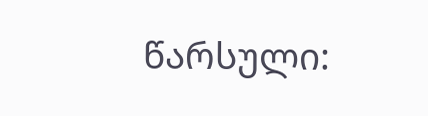წარსული: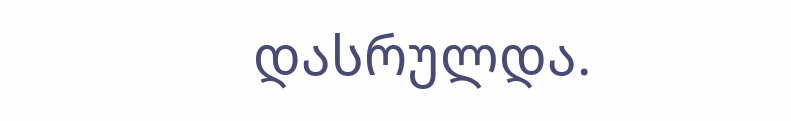დასრულდა.